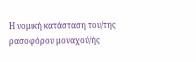Η νομική κατάσταση του/της ρασοφόρου μοναχού/ής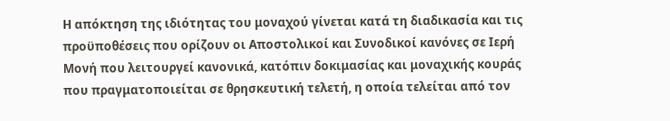Η απόκτηση της ιδιότητας του μοναχού γίνεται κατά τη διαδικασία και τις προϋποθέσεις που ορίζουν οι Αποστολικοί και Συνοδικοί κανόνες σε Ιερή Μονή που λειτουργεί κανονικά, κατόπιν δοκιμασίας και μοναχικής κουράς που πραγματοποιείται σε θρησκευτική τελετή, η οποία τελείται από τον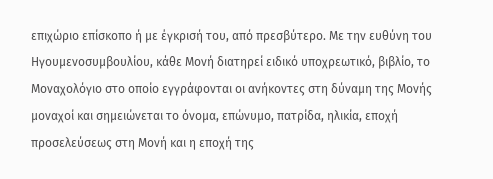επιχώριο επίσκοπο ή με έγκρισή του, από πρεσβύτερο. Με την ευθύνη του Ηγουμενοσυμβουλίου, κάθε Μονή διατηρεί ειδικό υποχρεωτικό, βιβλίο, το Μοναχολόγιο στο οποίο εγγράφονται οι ανήκοντες στη δύναμη της Μονής μοναχοί και σημειώνεται το όνομα, επώνυμο, πατρίδα, ηλικία, εποχή προσελεύσεως στη Μονή και η εποχή της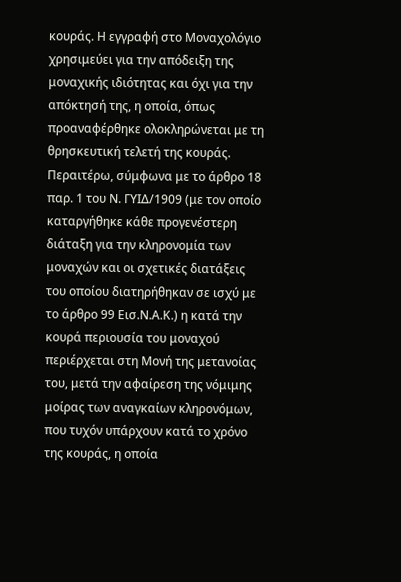κουράς. Η εγγραφή στο Μοναχολόγιο χρησιμεύει για την απόδειξη της μοναχικής ιδιότητας και όχι για την απόκτησή της, η οποία, όπως προαναφέρθηκε ολοκληρώνεται με τη θρησκευτική τελετή της κουράς. Περαιτέρω, σύμφωνα με το άρθρο 18 παρ. 1 του Ν. ΓΥΙΔ/1909 (με τον οποίο καταργήθηκε κάθε προγενέστερη διάταξη για την κληρονομία των μοναχών και οι σχετικές διατάξεις του οποίου διατηρήθηκαν σε ισχύ με το άρθρο 99 Εισ.Ν.Α.Κ.) η κατά την κουρά περιουσία του μοναχού περιέρχεται στη Μονή της μετανοίας του, μετά την αφαίρεση της νόμιμης μοίρας των αναγκαίων κληρονόμων, που τυχόν υπάρχουν κατά το χρόνο της κουράς, η οποία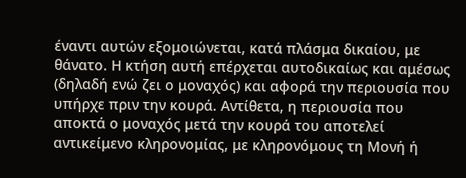έναντι αυτών εξομοιώνεται, κατά πλάσμα δικαίου, με θάνατο. Η κτήση αυτή επέρχεται αυτοδικαίως και αμέσως (δηλαδή ενώ ζει ο μοναχός) και αφορά την περιουσία που υπήρχε πριν την κουρά. Αντίθετα, η περιουσία που αποκτά ο μοναχός μετά την κουρά του αποτελεί αντικείμενο κληρονομίας, με κληρονόμους τη Μονή ή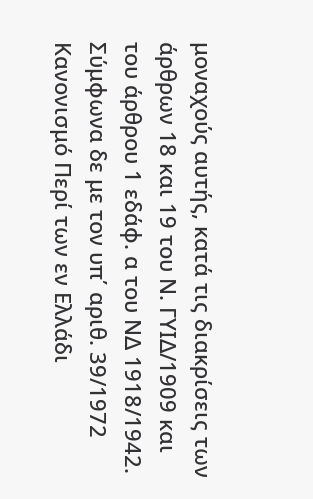μοναχούς αυτής, κατά τις διακρίσεις των άρθρων 18 και 19 του Ν. ΓΥΙΔ/1909 και του άρθρου 1 εδάφ. α του ΝΔ 1918/1942. Σύμφωνα δε με τον υπ΄ αριθ. 39/1972 Κανονισμό Περί των εν Ελλάδι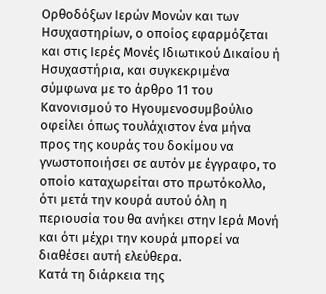Ορθοδόξων Ιερών Μονών και των Ησυχαστηρίων, ο οποίος εφαρμόζεται και στις Ιερές Μονές Ιδιωτικού Δικαίου ή Ησυχαστήρια, και συγκεκριμένα σύμφωνα με το άρθρο 11 του Κανονισμού το Ηγουμενοσυμβούλιο οφείλει όπως τουλάχιστον ένα μήνα προς της κουράς του δοκίμου να γνωστοποιήσει σε αυτόν με έγγραφο, το οποίο καταχωρείται στο πρωτόκολλο, ότι μετά την κουρά αυτού όλη η περιουσία του θα ανήκει στην Ιερά Μονή και ότι μέχρι την κουρά μπορεί να διαθέσει αυτή ελεύθερα.
Κατά τη διάρκεια της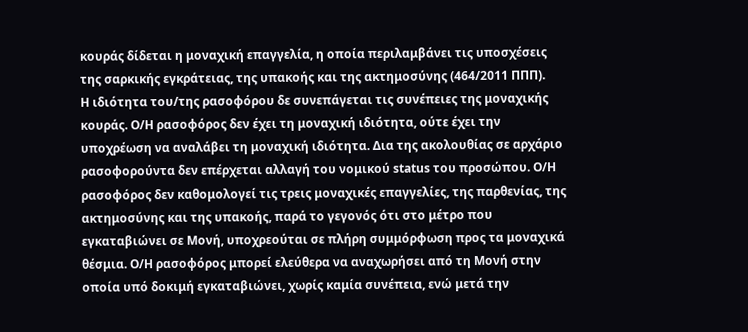κουράς δίδεται η μοναχική επαγγελία, η οποία περιλαμβάνει τις υποσχέσεις της σαρκικής εγκράτειας, της υπακοής και της ακτημοσύνης (464/2011 ΠΠΠ).
Η ιδιότητα του/της ρασοφόρου δε συνεπάγεται τις συνέπειες της μοναχικής κουράς. Ο/Η ρασοφόρος δεν έχει τη μοναχική ιδιότητα, ούτε έχει την υποχρέωση να αναλάβει τη μοναχική ιδιότητα. Δια της ακολουθίας σε αρχάριο ρασοφορούντα δεν επέρχεται αλλαγή του νομικού status του προσώπου. Ο/Η ρασοφόρος δεν καθομολογεί τις τρεις μοναχικές επαγγελίες, της παρθενίας, της ακτημοσύνης και της υπακοής, παρά το γεγονός ότι στο μέτρο που εγκαταβιώνει σε Μονή, υποχρεούται σε πλήρη συμμόρφωση προς τα μοναχικά θέσμια. Ο/Η ρασοφόρος μπορεί ελεύθερα να αναχωρήσει από τη Μονή στην οποία υπό δοκιμή εγκαταβιώνει, χωρίς καμία συνέπεια, ενώ μετά την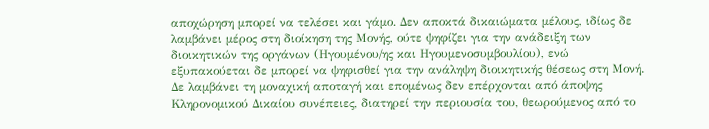αποχώρηση μπορεί να τελέσει και γάμο. Δεν αποκτά δικαιώματα μέλους, ιδίως δε λαμβάνει μέρος στη διοίκηση της Μονής, ούτε ψηφίζει για την ανάδειξη των διοικητικών της οργάνων (Ηγουμένου/ης και Ηγουμενοσυμβουλίου), ενώ εξυπακούεται δε μπορεί να ψηφισθεί για την ανάληψη διοικητικής θέσεως στη Μονή. Δε λαμβάνει τη μοναχική αποταγή και επομένως δεν επέρχονται από άποψης Κληρονομικού Δικαίου συνέπειες, διατηρεί την περιουσία του, θεωρούμενος από το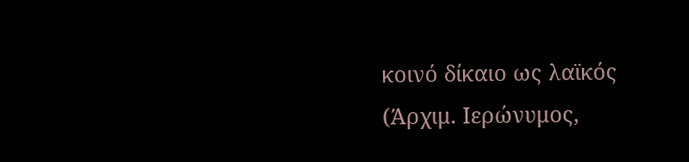κοινό δίκαιο ως λαϊκός (Άρχιμ. Ιερώνυμος,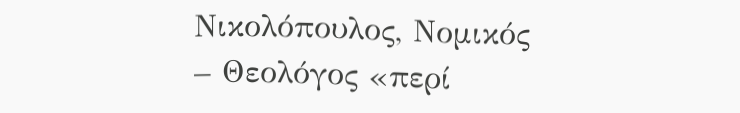Νικολόπουλος, Νομικός – Θεολόγος «περί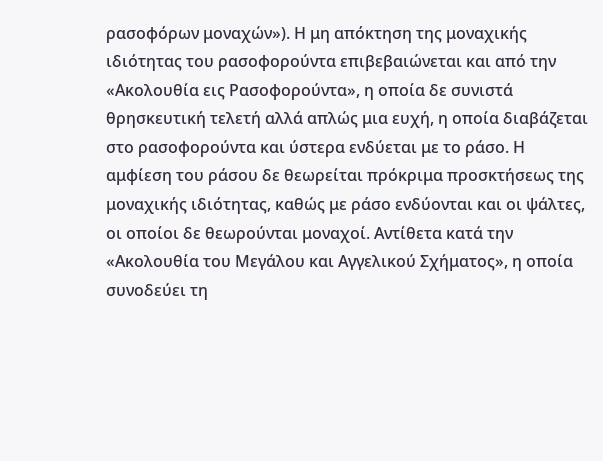ρασοφόρων μοναχών»). Η μη απόκτηση της μοναχικής ιδιότητας του ρασοφορούντα επιβεβαιώνεται και από την «Ακολουθία εις Ρασοφορούντα», η οποία δε συνιστά θρησκευτική τελετή αλλά απλώς μια ευχή, η οποία διαβάζεται στο ρασοφορούντα και ύστερα ενδύεται με το ράσο. Η αμφίεση του ράσου δε θεωρείται πρόκριμα προσκτήσεως της μοναχικής ιδιότητας, καθώς με ράσο ενδύονται και οι ψάλτες, οι οποίοι δε θεωρούνται μοναχοί. Αντίθετα κατά την «Ακολουθία του Μεγάλου και Αγγελικού Σχήματος», η οποία συνοδεύει τη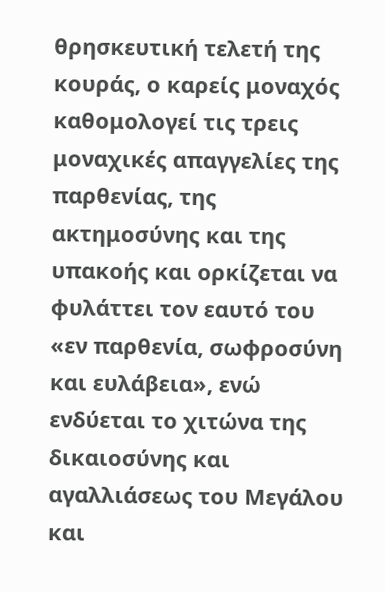θρησκευτική τελετή της κουράς, ο καρείς μοναχός καθομολογεί τις τρεις μοναχικές απαγγελίες της παρθενίας, της ακτημοσύνης και της υπακοής και ορκίζεται να φυλάττει τον εαυτό του «εν παρθενία, σωφροσύνη και ευλάβεια», ενώ ενδύεται το χιτώνα της δικαιοσύνης και αγαλλιάσεως του Μεγάλου και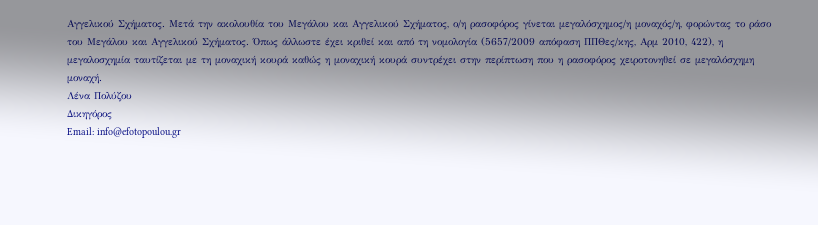Αγγελικού Σχήματος. Μετά την ακολουθία του Μεγάλου και Αγγελικού Σχήματος, ο/η ρασοφόρος γίνεται μεγαλόσχημος/η μοναχός/η, φορώντας το ράσο του Μεγάλου και Αγγελικού Σχήματος. Όπως άλλωστε έχει κριθεί και από τη νομολογία (5657/2009 απόφαση ΠΠΘες/κης, Αρμ 2010, 422), η μεγαλοσχημία ταυτίζεται με τη μοναχική κουρά καθώς η μοναχική κουρά συντρέχει στην περίπτωση που η ρασοφόρος χειροτονηθεί σε μεγαλόσχημη μοναχή.
Λένα Πολύζου
Δικηγόρος
Email: info@efotopoulou.gr